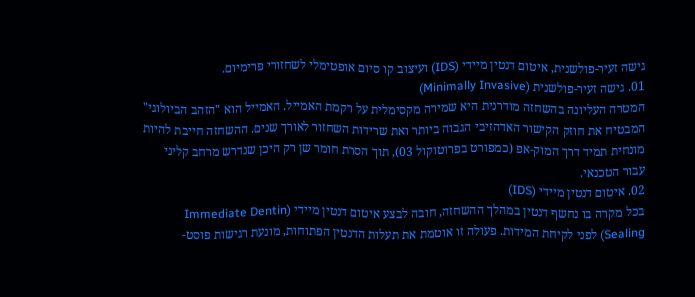גישה זעיר-פולשנית, איטום דנטין מיידי (IDS) ועיצוב קו סיום אופטימלי לשחזורי פרימיום.
01. גישה זעיר-פולשנית (Minimally Invasive)
המטרה העליונה בהשחזה מודרנית היא שמירה מקסימלית על רקמת האמייל. האמייל הוא "הזהב הביולוגי" המבטיח את חוזק הקישור האדהזיבי הגבוה ביותר ואת שרידות השחזור לאורך שנים. ההשחזה חייבת להיות מונחית תמיד דרך המוק-אפ (כמפורט בפרוטוקול 03), תוך הסרת חומר שן רק היכן שנדרש מרחב קליני עבור הטכנאי.
02. איטום דנטין מיידי (IDS)
בכל מקרה בו נחשף דנטין במהלך ההשחזה, חובה לבצע איטום דנטין מיידי (Immediate Dentin Sealing) לפני לקיחת המידות. פעולה זו אוטמת את תעלות הדנטין הפתוחות, מונעת רגישות פוסט-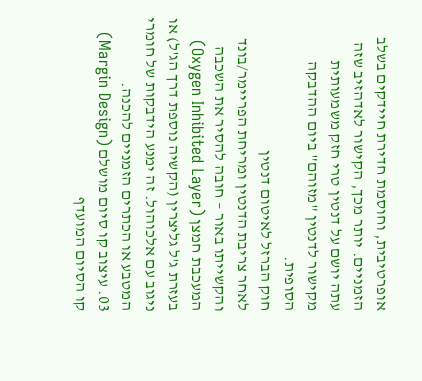אופרטיבית, וחוסמת חדירת חיידקים בשלב הזמניים. יותר מכך, הקישור לאדהזיב שזה עתה יושם על דנטין טרי חזק משמעותית מקישור לדנטין "מזוהם" ביום ההדבקה הסופית.
חוק הברזל לאיטום דנטין
לאחר צריבת הדנטין ומריחת הפריימר/בונד והקשייתו באור – חובה להסיר את השכבה המעכבת חמצן (Oxygen Inhibited Layer) בעזרת ג'ל גליצרין (הקשיה נוספת דרך הג'ל) או ניגוב עם אלכוהול. זה ימנע הידבקות של חומרי המטבע או הכתרים הזמניים להכנה.
03. עיצוב קו סיום מושלם (Margin Design)
קו הסיום המועדף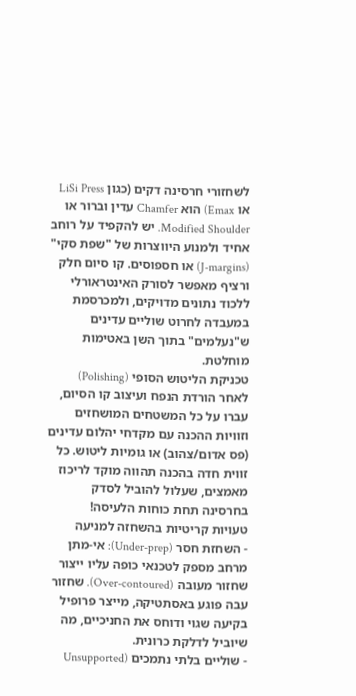לשחזורי חרסינה דקים (כגון LiSi Press או Emax) הוא Chamfer עדין וברור או Modified Shoulder. יש להקפיד על רוחב אחיד ולמנוע היווצרות של "שפת סקי" (J-margins) או חספוסים. קו סיום חלק ורציף מאפשר לסורק האינטראורלי ללכוד נתונים מדויקים, ולמכרסמת במעבדה לחרוט שוליים עדינים ש"נעלמים" בתוך השן באטימות מוחלטת.
טכניקת הליטוש הסופי (Polishing)
לאחר הורדת הנפח ועיצוב קו הסיום, עברו על כל המשטחים המושחזים וזוויות ההכנה עם מקדחי יהלום עדינים (פס אדום/צהוב) או גומיות ליטוש. כל זווית חדה בהכנה תהווה מוקד לריכוז מאמצים, שעלול להוביל לסדק בחרסינה תחת כוחות הלעיסה!
טעויות קריטיות בהשחזה למניעה
- השחזת חסר (Under-prep): אי-מתן מרחב מספק לטכנאי כופה עליו ייצור שחזור מעובה (Over-contoured). שחזור עבה פוגע באסתטיקה, מייצר פרופיל בקיעה שגוי ודוחס את החניכיים, מה שיוביל לדלקת כרונית.
- שוליים בלתי נתמכים (Unsupported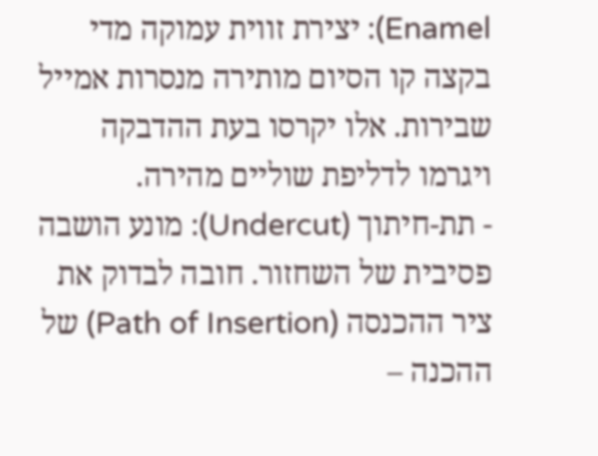Enamel): יצירת זווית עמוקה מדי בקצה קו הסיום מותירה מנסרות אמייל שבירות. אלו יקרסו בעת ההדבקה ויגרמו לדליפת שוליים מהירה.
- תת-חיתוך (Undercut): מונע הושבה פסיבית של השחזור. חובה לבדוק את ציר ההכנסה (Path of Insertion) של ההכנה –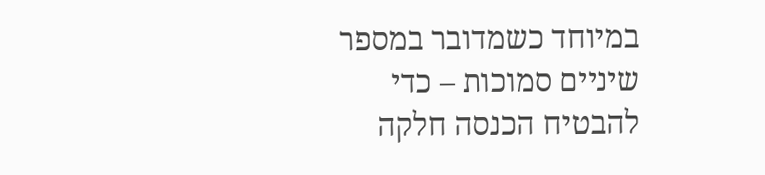במיוחד כשמדובר במספר שיניים סמוכות – כדי להבטיח הכנסה חלקה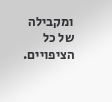ומקבילה של כל הציפויים.